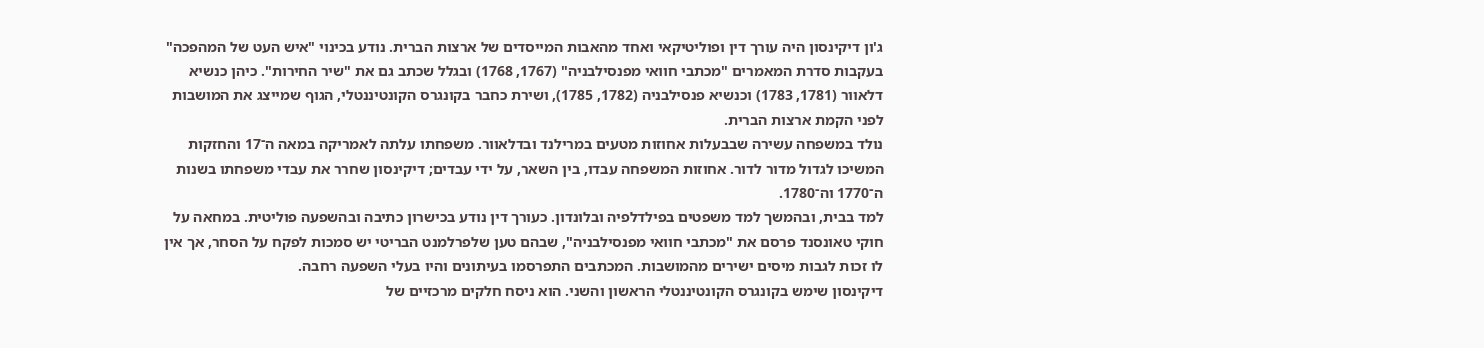ג'ון דיקינסון היה עורך דין ופוליטיקאי ואחד מהאבות המייסדים של ארצות הברית. נודע בכינוי "איש העט של המהפכה" בעקבות סדרת המאמרים "מכתבי חוואי מפנסילבניה" (1767, 1768) ובגלל שכתב גם את "שיר החירות". כיהן כנשיא דלאוור (1781, 1783) וכנשיא פנסילבניה (1782, 1785), ושירת כחבר בקונגרס הקונטיננטלי, הגוף שמייצג את המושבות לפני הקמת ארצות הברית.
נולד במשפחה עשירה שבבעלות אחוזות מטעים במרילנד ובדלאוור. משפחתו עלתה לאמריקה במאה ה־17 והחזקות המשיכו לגדול מדור לדור. אחוזות המשפחה עבדו, בין השאר, על ידי עבדים; דיקינסון שחרר את עבדי משפחתו בשנות ה־1770 וה־1780.
למד בבית, ובהמשך למד משפטים בפילדלפיה ובלונדון. כעורך דין נודע בכישרון כתיבה ובהשפעה פוליטית. במחאה על חוקי טאונסנד פרסם את "מכתבי חוואי מפנסילבניה", שבהם טען שלפרלמנט הבריטי יש סמכות לפקח על הסחר, אך אין לו זכות לגבות מיסים ישירים מהמושבות. המכתבים התפרסמו בעיתונים והיו בעלי השפעה רחבה.
דיקינסון שימש בקונגרס הקונטיננטלי הראשון והשני. הוא ניסח חלקים מרכזיים של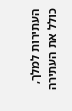העתירות למלך, כולל את העתירה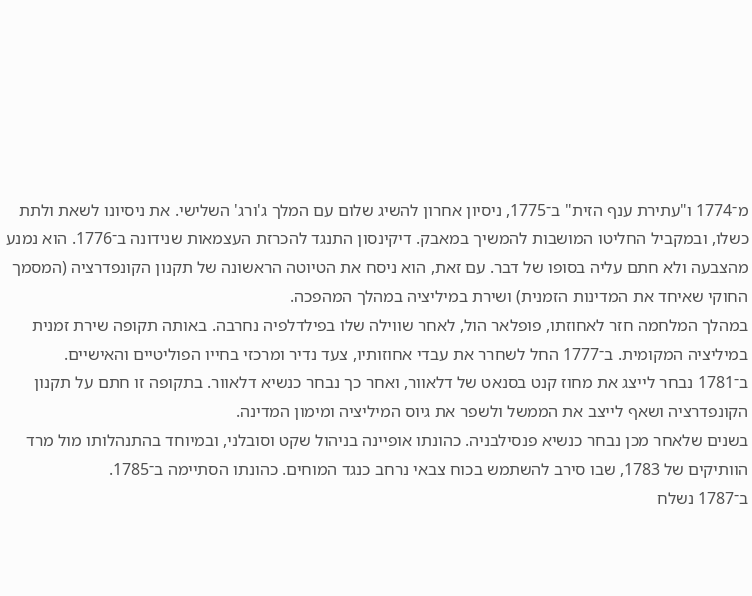מ־1774 ו"עתירת ענף הזית" ב־1775, ניסיון אחרון להשיג שלום עם המלך ג'ורג' השלישי. את ניסיונו לשאת ולתת כשלו, ובמקביל החליטו המושבות להמשיך במאבק. דיקינסון התנגד להכרזת העצמאות שנידונה ב־1776. הוא נמנע מהצבעה ולא חתם עליה בסופו של דבר. עם זאת, הוא ניסח את הטיוטה הראשונה של תקנון הקונפדרציה (המסמך החוקי שאיחד את המדינות הזמנית) ושירת במיליציה במהלך המהפכה.
במהלך המלחמה חזר לאחוזתו, פופלאר הול, לאחר שווילה שלו בפילדלפיה נחרבה. באותה תקופה שירת זמנית במיליציה המקומית. ב־1777 החל לשחרר את עבדי אחוזותיו, צעד נדיר ומרכזי בחייו הפוליטיים והאישיים.
ב־1781 נבחר לייצג את מחוז קנט בסנאט של דלאוור, ואחר כך נבחר כנשיא דלאוור. בתקופה זו חתם על תקנון הקונפדרציה ושאף לייצב את הממשל ולשפר את גיוס המיליציה ומימון המדינה.
בשנים שלאחר מכן נבחר כנשיא פנסילבניה. כהונתו אופיינה בניהול שקט וסובלני, ובמיוחד בהתנהלותו מול מרד הוותיקים של 1783, שבו סירב להשתמש בכוח צבאי נרחב כנגד המוחים. כהונתו הסתיימה ב־1785.
ב־1787 נשלח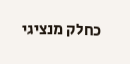כחלק מנציגי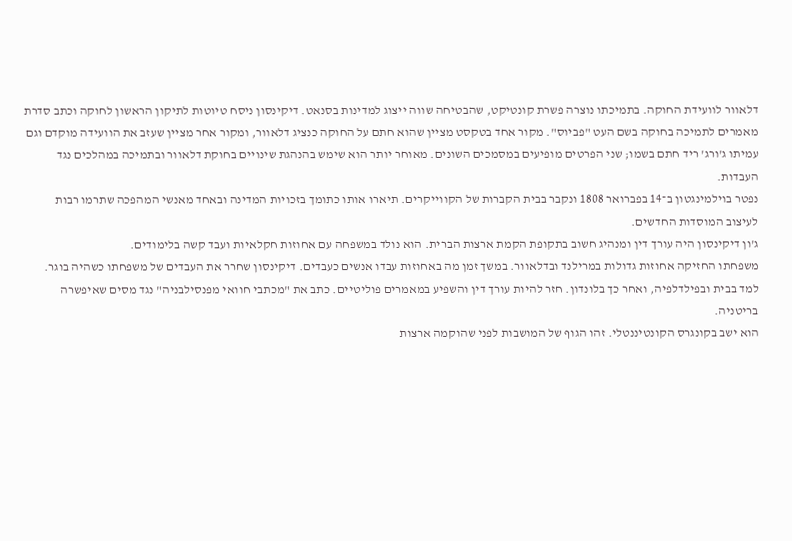דלאוור לוועידת החוקה. בתמיכתו נוצרה פשרת קונטיקט, שהבטיחה שווה ייצוג למדינות בסנאט. דיקינסון ניסח טיוטות לתיקון הראשון לחוקה וכתב סדרת מאמרים לתמיכה בחוקה בשם העט "פביוס". מקור אחד בטקסט מציין שהוא חתם על החוקה כנציג דלאוור, ומקור אחר מציין שעזב את הוועידה מוקדם וגם עמיתו ג'ורג' ריד חתם בשמו; שני הפרטים מופיעים במסמכים השונים. מאוחר יותר הוא שימש בהנהגת שינויים בחוקת דלאוור ובתמיכה במהלכים נגד העבדות.
נפטר בוילמינגטון ב־14 בפברואר 1808 ונקבר בבית הקברות של הקווייקרים. תיארו אותו כתומך בזכויות המדינה ובאחד מאנשי המהפכה שתרמו רבות לעיצוב המוסדות החדשים.
ג'ון דיקינסון היה עורך דין ומנהיג חשוב בתקופת הקמת ארצות הברית. הוא נולד במשפחה עם אחוזות חקלאיות ועבד קשה בלימודים.
משפחתו החזיקה אחוזות גדולות במרילנד ובדלאוור. במשך זמן מה באחוזות עבדו אנשים כעבדים. דיקינסון שחרר את העבדים של משפחתו כשהיה בוגר.
למד בבית ובפילדלפיה, ואחר כך בלונדון. חזר להיות עורך דין והשפיע במאמרים פוליטיים. כתב את "מכתבי חוואי מפנסילבניה" נגד מסים שאיפשרה בריטניה.
הוא ישב בקונגרס הקונטיננטלי. זהו הגוף של המושבות לפני שהוקמה ארצות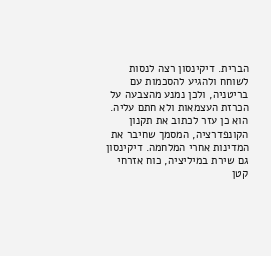הברית. דיקינסון רצה לנסות לשוחח ולהגיע להסכמות עם בריטניה, ולכן נמנע מהצבעה על הכרזת העצמאות ולא חתם עליה. הוא כן עזר לכתוב את תקנון הקונפדרציה, המסמך שחיבר את המדינות אחרי המלחמה. דיקינסון גם שירת במיליציה, כוח אזרחי קטן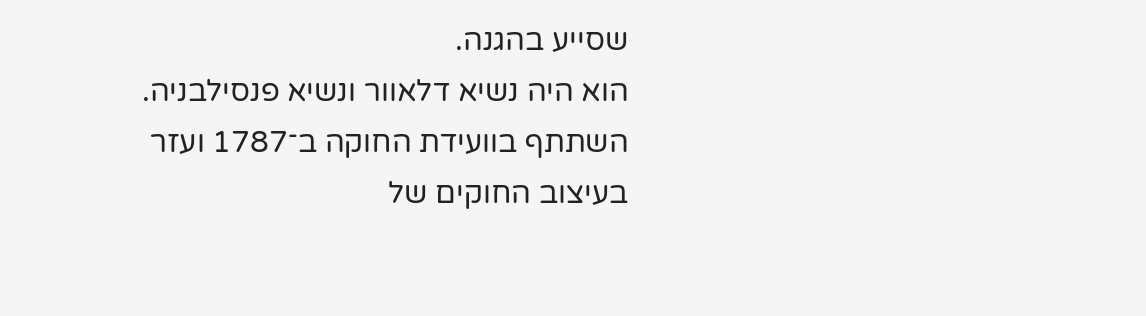שסייע בהגנה.
הוא היה נשיא דלאוור ונשיא פנסילבניה. השתתף בוועידת החוקה ב־1787 ועזר בעיצוב החוקים של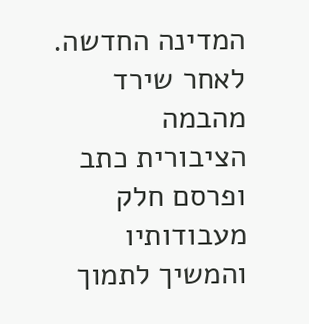המדינה החדשה. לאחר שירד מהבמה הציבורית כתב ופרסם חלק מעבודותיו והמשיך לתמוך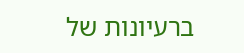ברעיונות של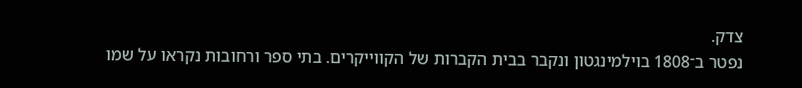צדק.
נפטר ב־1808 בוילמינגטון ונקבר בבית הקברות של הקווייקרים. בתי ספר ורחובות נקראו על שמו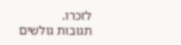לזכרו.
תגובות גולשים